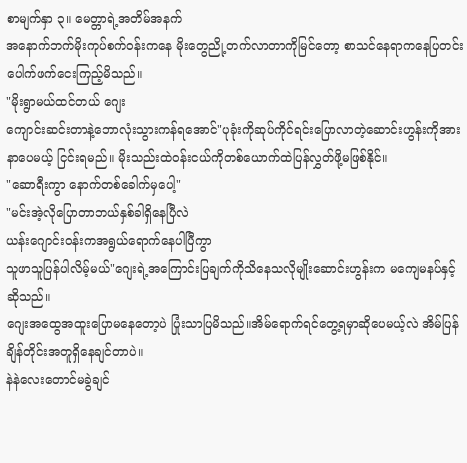စာမျက်နှာ ၃။ မေတ္တာရဲ့အတိမ်အနက်
အနောက်ဘက်မိုးကုပ်စက်ဝန်းကနေ မိုးတွေညို့တက်လာတာကိုမြင်တော့ စာသင်နေရာကနေပြတင်းပေါက်ဖက်ငေးကြည့်မိသည်။
"မိုးရွာမယ်ထင်တယ် ဂျေး
ကျောင်းဆင်းတာနဲ့ဘောလုံးသွားကန်ရအောင်"ပုခုံးကိုဆုပ်ကိုင်ရင်းပြောလာတဲ့ဆောင်းဟွန်းကိုအားနာပေမယ့် ငြင်းရမည်။ မိုးသည်းထဲဝန်းငယ်ကိုတစ်ယောက်ထဲပြန်လွှတ်ဖို့မဖြစ်နိုင်။
"ဆောရီးကွာ နောက်တစ်ခေါက်မှပေါ့"
"မင်းအဲ့လိုပြောတာဘယ်နှစ်ခါရှိနေပြီလဲ
ယန်းဂျောင်းဝန်းကအရွယ်ရောက်နေပါပြီကွာ
သူဖာသူပြန်ပါလိမ့်မယ်"ဂျေးရဲ့အကြောင်းပြချက်ကိုသိနေသလိုမျိုးဆောင်းဟွန်းက မကျေမနပ်နှင့်ဆိုသည်။
ဂျေးအထွေအထူးပြောမနေတော့ပဲ ပြုံးသာပြမိသည်။အိမ်ရောက်ရင်တွေ့ရမှာဆိုပေမယ့်လဲ အိမ်ပြန်ချိန်တိုင်းအတူရှိနေချင်တာပဲ။
နဲနဲလေးတောင်မခွဲချင်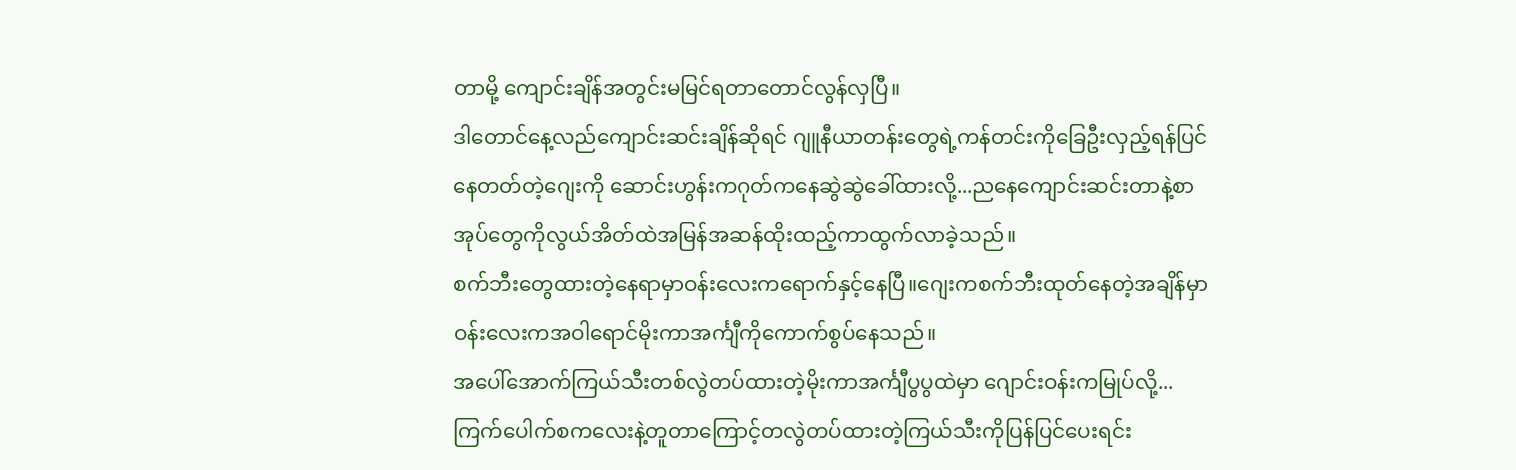တာမို့ ကျောင်းချိန်အတွင်းမမြင်ရတာတောင်လွန်လှပြီ။
ဒါတောင်နေ့လည်ကျောင်းဆင်းချိန်ဆိုရင် ဂျူနီယာတန်းတွေရဲ့ကန်တင်းကိုခြေဦးလှည့်ရန်ပြင်နေတတ်တဲ့ဂျေးကို ဆောင်းဟွန်းကဂုတ်ကနေဆွဲဆွဲခေါ်ထားလို့...ညနေကျောင်းဆင်းတာနဲ့စာအုပ်တွေကိုလွယ်အိတ်ထဲအမြန်အဆန်ထိုးထည့်ကာထွက်လာခဲ့သည်။
စက်ဘီးတွေထားတဲ့နေရာမှာဝန်းလေးကရောက်နှင့်နေပြီ။ဂျေးကစက်ဘီးထုတ်နေတဲ့အချိန်မှာဝန်းလေးကအဝါရောင်မိုးကာအင်္ကျီကိုကောက်စွပ်နေသည်။
အပေါ်အောက်ကြယ်သီးတစ်လွဲတပ်ထားတဲ့မိုးကာအင်္ကျီပွပွထဲမှာ ဂျောင်းဝန်းကမြုပ်လို့...
ကြက်ပေါက်စကလေးနဲ့တူတာကြောင့်တလွဲတပ်ထားတဲ့ကြယ်သီးကိုပြန်ပြင်ပေးရင်း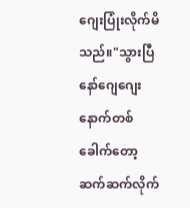ဂျေးပြုံးလိုက်မိသည်။"သွားပြီနော်ဂျေဂျေး နောက်တစ်ခေါက်တော့ဆက်ဆက်လိုက်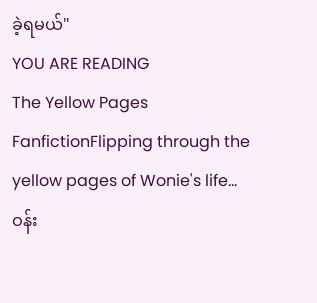ခဲ့ရမယ်"
YOU ARE READING
The Yellow Pages
FanfictionFlipping through the yellow pages of Wonie's life... ဝန်း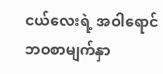ငယ်လေးရဲ့ အဝါရောင်ဘဝစာမျက်နှာ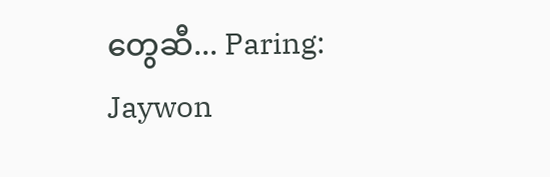တွေဆီ... Paring: Jaywon